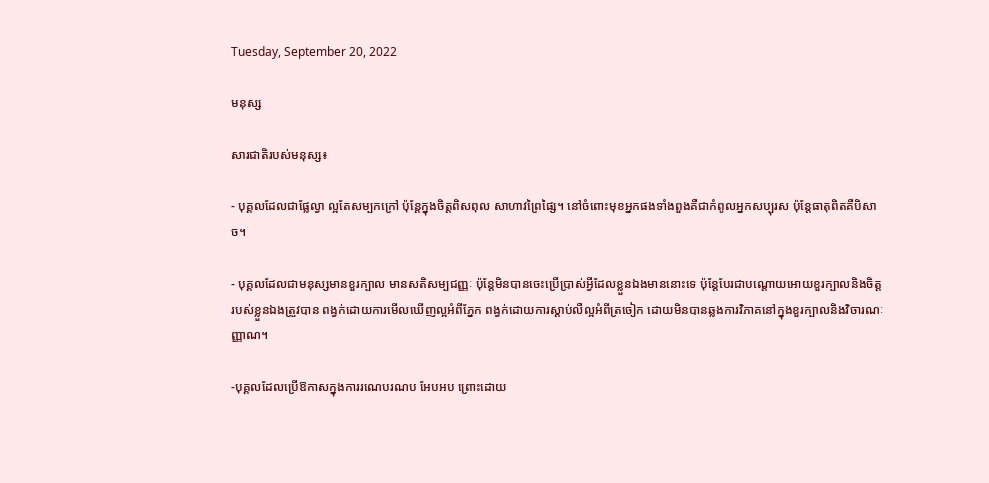Tuesday, September 20, 2022

មនុស្ស

សារជាតិរបស់មនុស្ស៖

- បុគ្គលដែលជាផ្លែល្វា ល្អតែសម្បកក្រៅ ប៉ុន្តែក្នុងចិត្តពិសពុល សាហាវព្រៃផ្សៃ។ នៅចំពោះមុខអ្នកផងទាំងពួងគឺជាកំពូលអ្នកសប្បុរស ប៉ុន្តែធាតុពិតគឺបិសាច។

- បុគ្គលដែលជាមនុស្សមានខួរក្បាល មានសតិសម្បជញ្ញៈ ប៉ុន្តែមិនបានចេះប្រើប្រាស់អ្វីដែលខ្លួនឯងមាននោះទេ ប៉ុន្តែបែរជាបណ្តោយអោយខួរក្បាលនិងចិត្តរបស់ខ្លួនឯងត្រួវបាន ពង្វក់ដោយការមើលឃើញល្អអំពីភ្នែក ពង្វក់ដោយការស្តាប់លឺល្អអំពីត្រចៀក ដោយមិនបានឆ្លងការវិភាគនៅក្នុងខួរក្បាលនិងវិចារណៈញ្ញាណ។

-បុគ្គលដែលប្រើឱកាសក្នុងការរណេបរណប អែបអប ព្រោះដោយ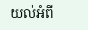យល់អំពី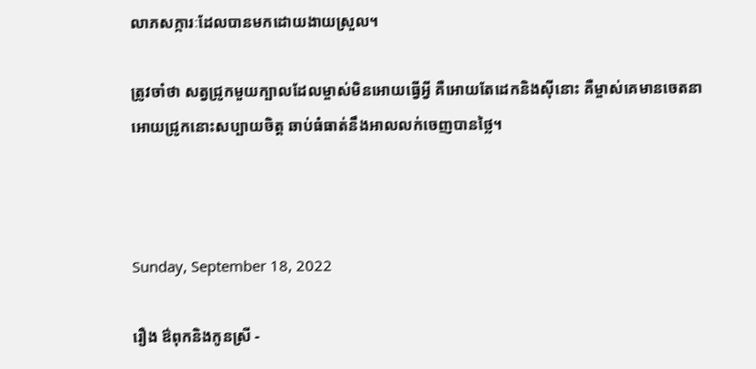លាភសក្ការៈដែលបានមកដោយងាយស្រួល។

ត្រូវចាំថា សត្វជ្រូកមួយក្បាលដែលម្ចាស់មិនអោយធ្វើអ្វី គឺអោយតែដេកនិងស៊ីនោះ គឺម្ចាស់គេមានចេតនាអោយជ្រូកនោះសប្បាយចិត្ត ឆាប់ធំធាត់នឹងអាលលក់ចេញបានថ្លៃ។



Sunday, September 18, 2022

រឿង ឳពុកនិងកូនស្រី -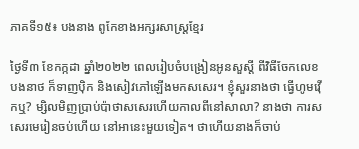ភាគទី១៥៖ បងនាង ពូកែខាងអក្សរសាស្ត្រខ្មែរ

ថ្ងៃទី៣ ខែកក្កដា ឆ្នាំ២០២២ ពេលរៀបចំបង្រៀនអូនសួស្តី ពីវិធីចែកលេខ បងនាថ ក៏ទាញប៉ិក និងសៀវភៅឡើងមកសសេរ។ ខ្ញុំសួរនាងថា ធ្វើហូមវ៉ើកឬ? ម្សិលមិញប្រាប់ប៉ាថាសសេរហើយកាលពីនៅសាលា? នាងថា ការសសេរមេរៀនចប់ហើយ នៅអានេះមួយទៀត។ ថាហើយនាងក៏ចាប់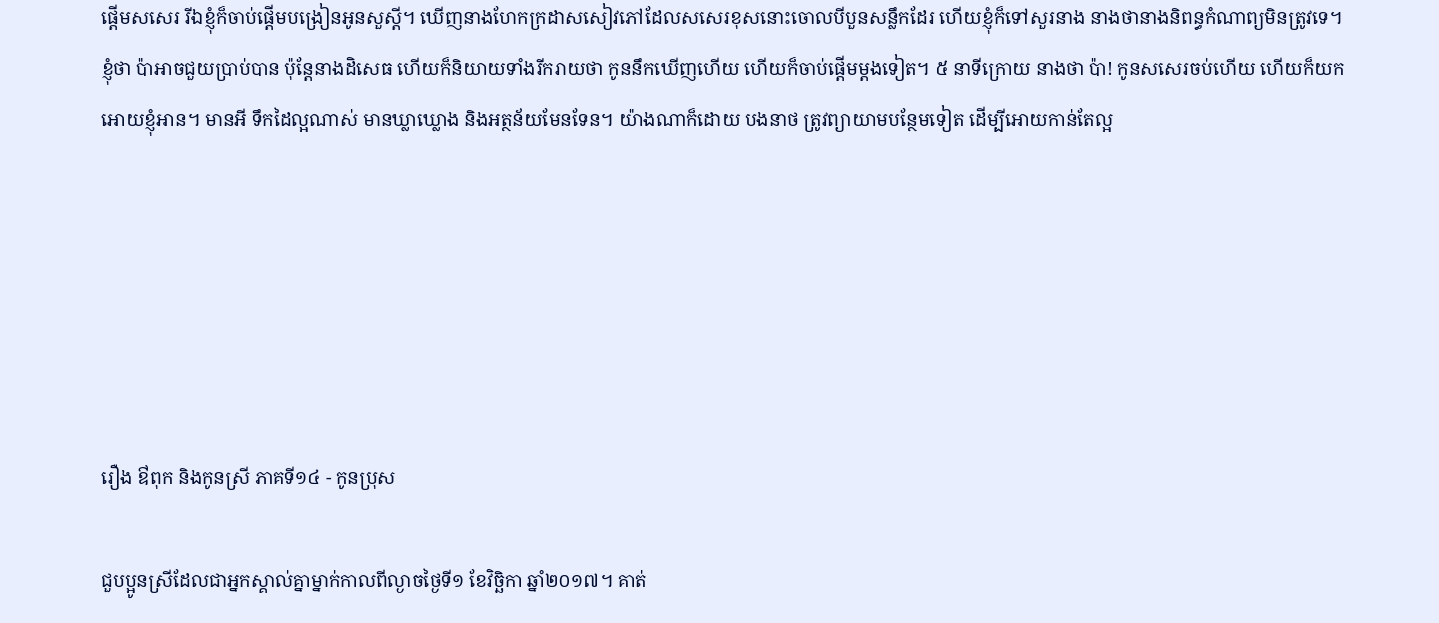ផ្តើមសសេរ រីឯខ្ញុំក៏ចាប់ផ្តើមបង្រៀនអូនសួស្តី។ ឃើញនាងហែកក្រដាសសៀវភៅដែលសសេរខុសនោះចោលបីបួនសន្លឹកដែរ ហើយខ្ញុំក៏ទៅសួរនាង នាងថានាងនិពន្ធកំណាព្យមិនត្រូវទេ។ ខ្ញុំថា ប៉ាអាចជួយប្រាប់បាន ប៉ុន្តែនាងដិសេធ ហើយក៏និយាយទាំងរីករាយថា កូននឹកឃើញហើយ ហើយក៏ចាប់ផ្តើមម្តងទៀត។ ៥ នាទីក្រោយ នាងថា ប៉ា! កូនសសេរចប់ហើយ ហើយក៏យកអោយខ្ញុំអាន។ មានអី ទឹកដៃល្អណាស់ មានឃ្លាឃ្លោង និងអត្ថន័យមែនទែន។ យ៉ាងណាក៏ដោយ បងនាថ ត្រូវព្យាយាមបន្ថែមទៀត ដើម្បីអោយកាន់តែល្អ






រឿង ឳពុក និងកូនស្រី ភាគទី១៤ - កូនប្រុស

ជួបប្អូនស្រីដែលជាអ្នកស្គាល់គ្នាម្នាក់កាលពីល្ងាចថ្ងៃទី១ ខែវិច្ឆិកា ឆ្នាំ២០១៧។ គាត់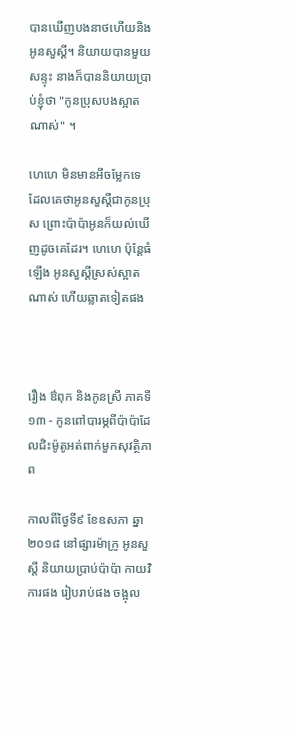បានឃើញបងនាថហើយនិងអូនសួស្តី។ និយាយបានមួយសន្ទុះ នាងក៏បាននិយាយប្រាប់ខ្ញុំថា "កូនប្រុសបងស្អាតណាស់" ។

ហេហេ មិនមានអីចម្លែកទេ ដែលគេថាអូនសួស្តីជាកូនប្រុស ព្រោះប៉ាប៉ាអូនក៏យល់ឃើញដូចគេដែរ។ ហេហេ ប៉ុន្តែធំឡើង អូនសួស្តីស្រស់ស្អាតណាស់ ហើយឆ្លាតទៀតផង



រឿង ឳពុក និងកូនស្រី ភាគទី១៣ - កូនពៅបារម្ភពីប៉ាប៉ាដែលជិះម៉ូតូអត់ពាក់មួកសុវត្ថិភាព

កាលពីថ្ងៃទី៩ ខែឧសភា ឆ្នា២០១៨ នៅផ្សារម៉ាក្រូ អូនសួស្តី និយាយប្រាប់ប៉ាប៉ា កាយវិការផង រៀបរាប់ផង ចង្អុល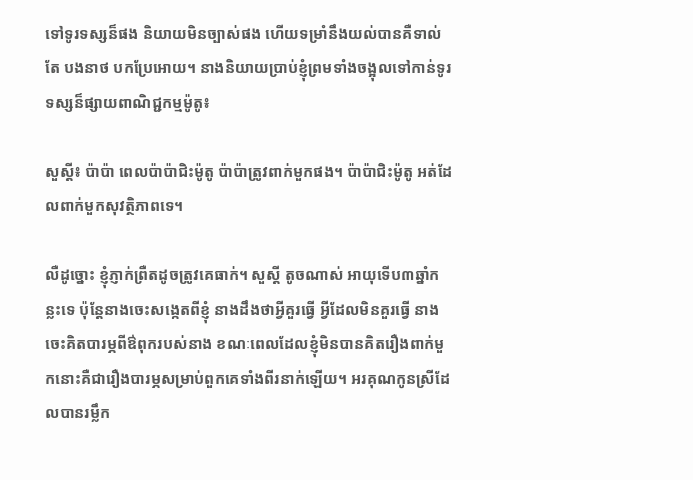ទៅទូរទស្សន៏ផង និយាយមិនច្បាស់ផង ហើយទម្រាំនឹងយល់បានគឺទាល់តែ បងនាថ បកប្រែអោយ។ នាងនិយាយប្រាប់ខ្ញុំព្រមទាំងចង្អុលទៅកាន់ទូរទស្សន៏ផ្សាយពាណិជ្ជកម្មម៉ូតូ៖

សួស្តី៖ ប៉ាប៉ា ពេលប៉ាប៉ាជិះម៉ូតូ ប៉ាប៉ាត្រូវពាក់មួកផង។ ប៉ាប៉ាជិះម៉ូតូ អត់ដែលពាក់មួកសុវត្ថិភាពទេ។

លឺដូច្នោះ ខ្ញុំភ្ញាក់ព្រឺតដូចត្រូវគេធាក់។ សួស្តី តូចណាស់ អាយុទើប៣ឆ្នាំកន្លះទេ ប៉ុន្តែនាងចេះសង្កេតពីខ្ញុំ នាងដឹងថាអ្វីគួរធ្វើ អ្វីដែលមិនគួរធ្វើ នាងចេះគិតបារម្ភពីឳពុករបស់នាង ខណៈពេលដែលខ្ញុំមិនបានគិតរឿងពាក់មួកនោះគឺជារឿងបារម្ភសម្រាប់ពួកគេទាំងពីរនាក់ឡើយ។ អរគុណកូនស្រីដែលបានរម្លឹក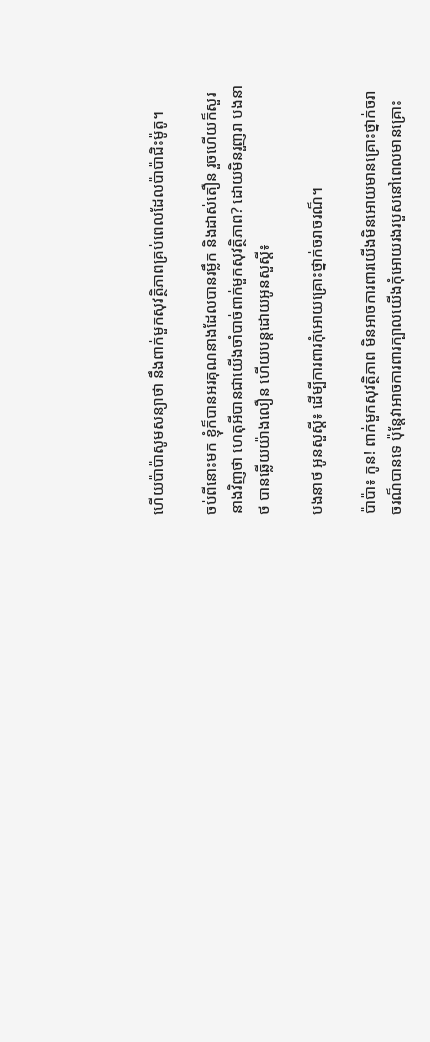ហើយប៉ាប៉ាសូមសន្យាថា នឹងពាក់មួកសុវត្ថិភាពគ្រប់ពេលដែលប៉ាប៉ាជិះម៉ូតូ។

ចប់ពីនោះមក ខ្ញុំក៏បានអរគុណនាងដែលបានរម្លឹក និងដាស់តឿន រួចហើយក៏សួរនាងវិញថា ហេតុអីបានជាយើងចាំបាច់ពាក់មួកសុវត្ថិភាព? ដោយមិនរួញរា បងនាថ បានឆ្លើយយ៉ាងលឿន ហើយបន្តដោយអូនសួស្តី៖

បងនាថ អូនសួស្តី៖ ដើម្បីការពារកុំអោយគ្រោះថ្នាក់ចរាចរណ៏។

ប៉ាប៉ា៖ កូន! ពាក់មួកសុវត្ថិភាព មិនអាចការពារយើងមិនអោយមានគ្រោះថ្នាក់ចរាចរណ៏បានទេ ប៉ុន្តែវាអាចការពារក្បាលយើងកុំអោយរងរបួសនៅពេលមានគ្រោះ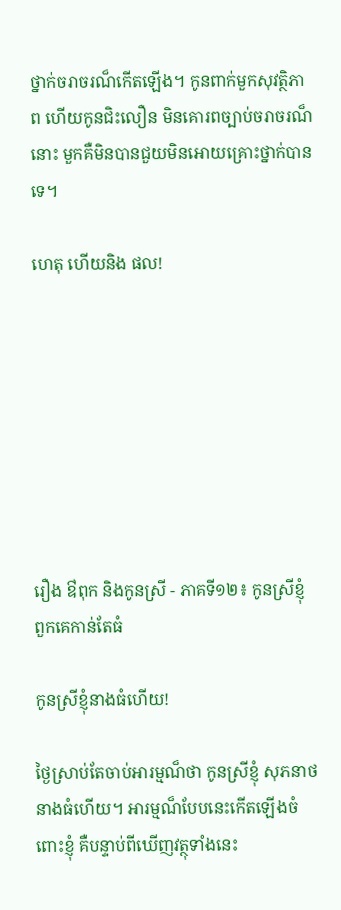ថ្នាក់ចរាចរណ៏កើតឡើង។ កូនពាក់មួកសុវត្ថិភាព ហើយកូនជិះលឿន មិនគោរពច្បាប់ចរាចរណ៏នោះ មួកគឺមិនបានជួយមិនអោយគ្រោះថ្នាក់បានទេ។

ហេតុ ហើយនិង ផល!








រឿង ឳពុក និងកូនស្រី - ភាគទី១២៖ កូនស្រីខ្ញុំ ពួកគេកាន់តែធំ

កូនស្រីខ្ញុំនាងធំហើយ!

ថ្ងៃស្រាប់តែចាប់អារម្មណ៏ថា កូនស្រីខ្ញុំ សុភនាថ នាងធំហើយ។ អារម្មណ៏បែបនេះកើតឡើងចំពោះខ្ញុំ គឺបន្ទាប់ពីឃើញវត្ថុទាំងនេះ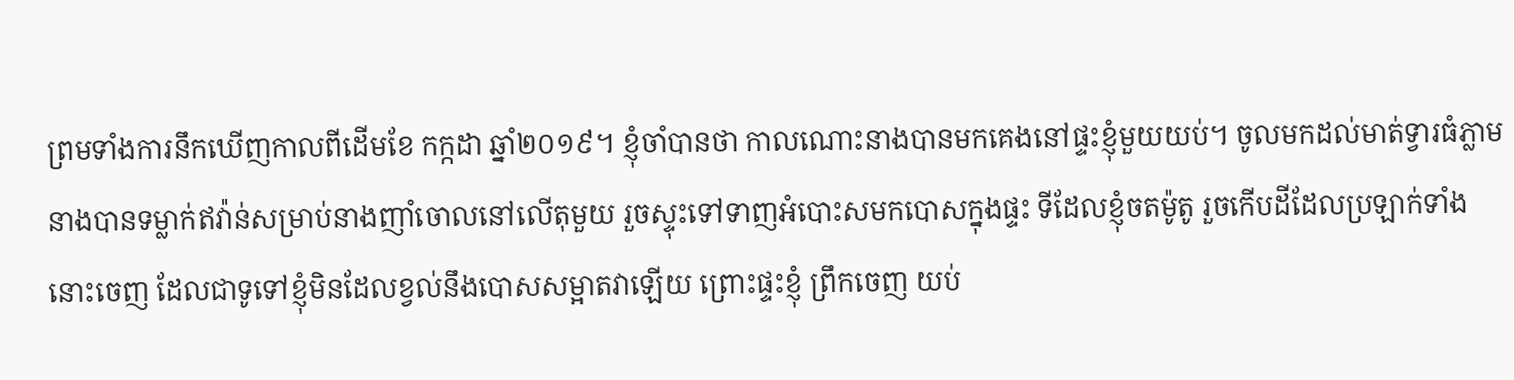ព្រមទាំងការនឹកឃើញកាលពីដើមខែ កក្កដា ឆ្នាំ២០១៩។ ខ្ញុំចាំបានថា កាលណោះនាងបានមកគេងនៅផ្ទះខ្ញុំមួយយប់។ ចូលមកដល់មាត់ទ្វារធំភ្លាម នាងបានទម្លាក់ឥវ៉ាន់សម្រាប់នាងញាំចោលនៅលើតុមួយ រួចស្ទុះទៅទាញអំបោះសមកបោសក្នុងផ្ទះ ទីដែលខ្ញុំចតម៉ូតូ រួចកើបដីដែលប្រឡាក់ទាំងនោះចេញ ដែលជាទូទៅខ្ញុំមិនដែលខ្វល់នឹងបោសសម្អាតវាឡើយ ព្រោះផ្ទះខ្ញុំ ព្រឹកចេញ យប់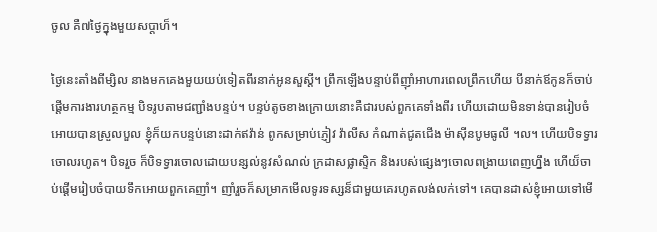ចូល គឺ៧ថ្ងៃក្នុងមួយសប្តាហ៏។

ថ្ងៃនេះតាំងពីម្សិល នាងមកគេងមួយយប់ទៀតពីរនាក់អូនសួស្តី។ ព្រឹកឡើងបន្ទាប់ពីញ៉ាំអាហារពេលព្រឹកហើយ បីនាក់ឪកូនក៏ចាប់ផ្តើមការងារហត្ថកម្ម បិទរូបតាមជញ្ជាំងបន្ទប់។ បន្ទប់តូចខាងក្រោយនោះគឺជារបស់ពួកគេទាំងពីរ ហើយដោយមិនទាន់បានរៀបចំអោយបានស្រួលបួល ខ្ញុំក៏យកបន្ទប់នោះដាក់ឥវ៉ាន់ ពូកសម្រាប់ភ្ញៀវ វ៉ាលីស កំណាត់ជូតជើង ម៉ាស៊ីនបូមធូលី ។ល។ ហើយបិទទ្វារចោលរហូត។ បិទរួច ក៏បិទទ្វារចោលដោយបន្សល់នូវសំណល់ ក្រដាសផ្លាស្ទិក និងរបស់ផ្សេងៗចោលពង្រាយពេញហ្នឹង ហើយ៏ចាប់ផ្តើមរៀបចំបាយទឹកអោយពួកគេញាំ។ ញាំរួចក៏សម្រាកមើលទូរទស្សន៏ជាមួយគេរហូតលង់លក់ទៅ។ គេបានដាស់ខ្ញុំអោយទៅមើ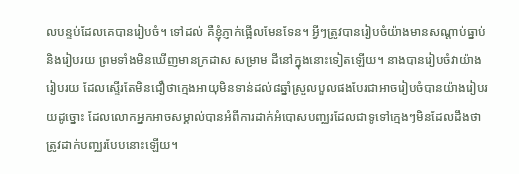លបន្ទប់ដែលគេបានរៀបចំ។ ទៅដល់ គឺខ្ញុំភ្ញាក់ផ្អើលមែនទែន។ អ្វីៗត្រូវបានរៀបចំយ៉ាងមានសណ្តាប់ធ្នាប់និងរៀបរយ ព្រមទាំងមិនឃើញមានក្រដាស សម្រាម ដីនៅក្នុងនោះទៀតឡើយ។ នាងបានរៀបចំវាយ៉ាងរៀបរយ ដែលស្ទើរតែមិនជឿថាក្មេងអាយុមិនទាន់ដល់៨ឆ្នាំស្រួលបួលផងបែរជាអាចរៀបចំបានយ៉ាងរៀបរយដូច្នោះ ដែលលោកអ្នកអាចសម្គាល់បានអំពីការដាក់អំបោសបញ្ឈរដែលជាទូទៅក្មេងៗមិនដែលដឹងថាត្រូវដាក់បញ្ឈរបែបនោះឡើយ។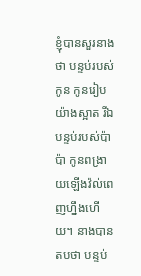ខ្ញុំបានសួរនាងថា បន្ទប់របស់កូន កូនរៀបយ៉ាងស្អាត រីឯបន្ទប់របស់ប៉ាប៉ា កូនពង្រាយឡើងវ៉ល់ពេញហ្នឹងហើយ។ នាងបានតបថា បន្ទប់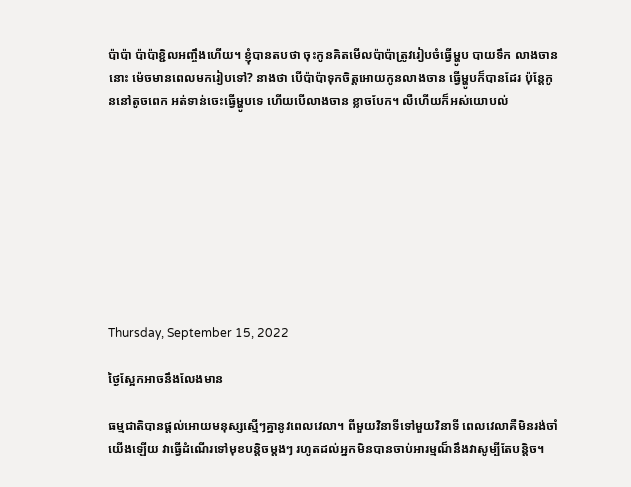ប៉ាប៉ា ប៉ាប៉ាខ្ជិលអញ្ចឹងហើយ។ ខ្ញុំបានតបថា ចុះកូនគិតមើលប៉ាប៉ាត្រូវរៀបចំធ្វើម្ហូប បាយទឹក លាងចាននោះ ម៉េចមានពេលមករៀបទៅ? នាងថា បើប៉ាប៉ាទុកចិត្តអោយកូនលាងចាន ធ្វើម្ហូបក៏បានដែរ ប៉ុន្តែកូននៅតូចពេក អត់ទាន់ចេះធ្វើម្ហូបទេ ហើយបើលាងចាន ខ្លាចបែក។ លឺហើយក៏អស់យោបល់









Thursday, September 15, 2022

ថ្ងៃស្អែកអាចនឹងលែងមាន

ធម្មជាតិបានផ្តល់អោយមនុស្សស្មើៗគ្នានូវពេលវេលា។ ពីមួយវិនាទីទៅមួយវិនាទី ពេលវេលាគឺមិនរង់ចាំយើងឡើយ វាធ្វើដំណើរទៅមុខបន្តិចម្តងៗ រហូតដល់អ្នកមិនបានចាប់អារម្មណ៏នឹងវាសូម្បីតែបន្តិច។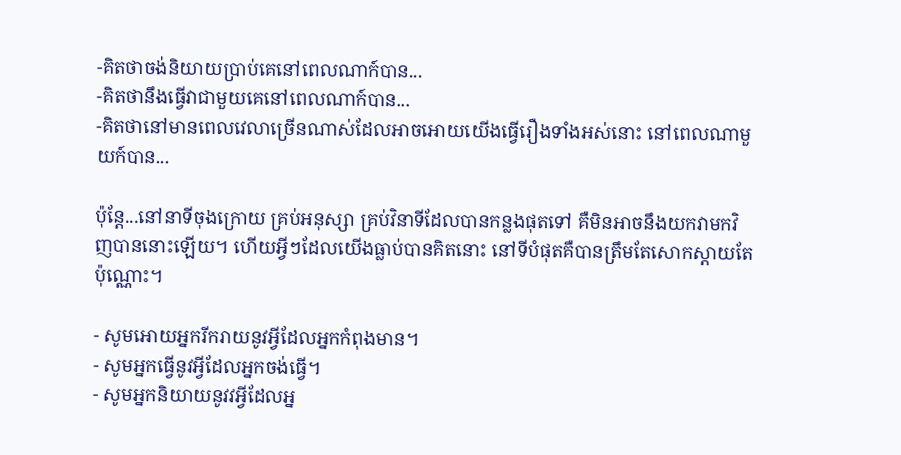-គិតថាចង់និយាយប្រាប់គេនៅពេលណាក៍បាន...
-គិតថានឹងធ្វើវាជាមួយគេនៅពេលណាក៍បាន...
-គិតថានៅមានពេលវេលាច្រើនណាស់ដែលអាចអោយយើងធ្វើរឿងទាំងអស់នោះ នៅពេលណាមួយក៍បាន...

ប៉ុន្តែ...នៅនាទីចុងក្រោយ គ្រប់អនុស្សា គ្រប់វិនាទីដែលបានកន្លងផុតទៅ គឺមិនអាចនឹងយកវាមកវិញបាននោះឡើយ។ ហើយអ្វីៗដែលយើងធ្លាប់បានគិតនោះ នៅទីបំផុតគឺបានត្រឹមតែសោកស្តាយតែប៉ុណ្ណោះ។

- សូមអោយអ្នករីករាយនូវអ្វីដែលអ្នកកំពុងមាន។
- សូមអ្នកធ្វើនូវអ្វីដែលអ្នកចង់ធ្វើ។
- សូមអ្នកនិយាយនូវវអ្វីដែលអ្ន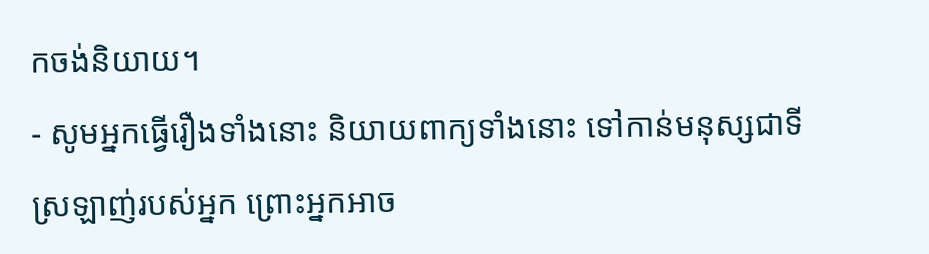កចង់និយាយ។
- សូមអ្នកធ្វើរឿងទាំងនោះ និយាយពាក្យទាំងនោះ ទៅកាន់មនុស្សជាទីស្រឡាញ់របស់អ្នក ព្រោះអ្នកអាច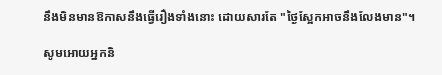នឹងមិនមានឱកាសនឹងធ្វើរឿងទាំងនោះ ដោយសារតែ "ថ្ងៃស្អែកអាចនឹងលែងមាន"។

សូមអោយអ្នកនិ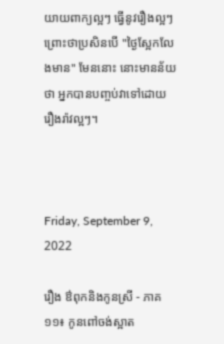យាយពាក្យល្អៗ ធ្វើនូវរឿងល្អៗ ព្រោះថាប្រសិនបើ "ថ្ងៃស្អែកលែងមាន" មែននោះ នោះមានន័យថា អ្នកបានបញ្ចប់វាទៅដោយរឿងរ៉ាវល្អៗ។



Friday, September 9, 2022

រឿង ឳពុកនិងកូនស្រី - ភាគ១១៖ កូនពៅចង់ស្អាត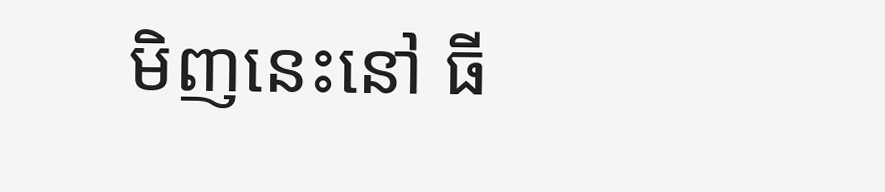មិញនេះនៅ ធី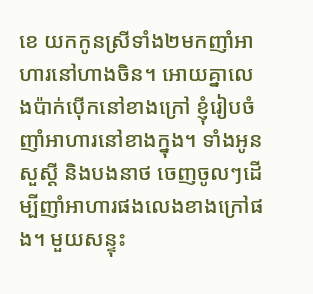ខេ យកកូនស្រីទាំង២មកញាំអាហារនៅហាងចិន។ អោយគ្នាលេងប៉ាក់ប៉ើកនៅខាងក្រៅ ខ្ញុំរៀបចំញាំអាហារនៅខាងក្នុង។ ទាំងអូនសួស្តី និងបងនាថ ចេញចូលៗដើម្បីញាំអាហារផងលេងខាងក្រៅផង។ មួយសន្ទុះ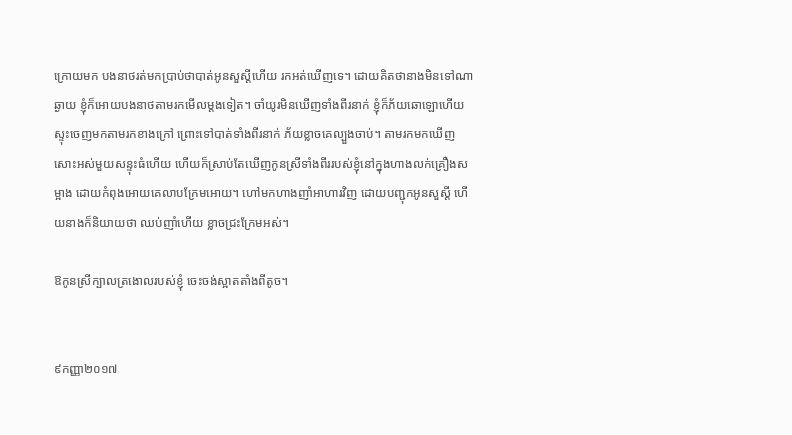ក្រោយមក បងនាថរត់មកប្រាប់ថាបាត់អូនសួស្តីហើយ រកអត់ឃើញទេ។ ដោយគិតថានាងមិនទៅណាឆ្ងាយ ខ្ញុំក៏អោយបងនាថតាមរកមើលម្តងទៀត។ ចាំយូរមិនឃើញទាំងពីរនាក់ ខ្ញុំក៏ភ័យឆោឡោហើយស្ទុះចេញមកតាមរកខាងក្រៅ ព្រោះទៅបាត់ទាំងពីរនាក់ ភ័យខ្លាចគេល្បួងចាប់។ តាមរកមកឃើញសោះអស់មួយសន្ទុះធំហើយ ហើយក៏ស្រាប់តែឃើញកូនស្រីទាំងពីររបស់ខ្ញុំនៅក្នុងហាងលក់គ្រឿងសម្អាង ដោយកំពុងអោយគេលាបក្រែមអោយ។ ហៅមកហាងញាំអាហារវិញ ដោយបញ្ជុកអូនសួស្តី ហើយនាងក៏និយាយថា ឈប់ញាំហើយ ខ្លាចជ្រះក្រែមអស់។

ឱកូនស្រីក្បាលត្រងោលរបស់ខ្ញុំ ចេះចង់ស្អាតតាំងពីតូច។


៩កញ្ញា២០១៧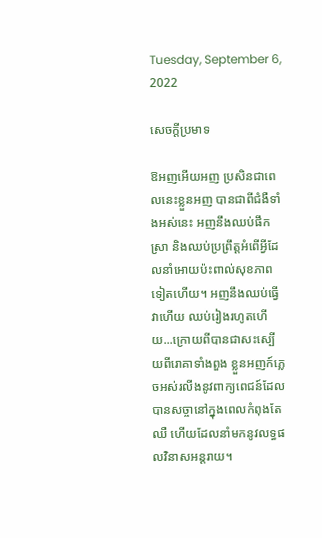Tuesday, September 6, 2022

សេចក្តីប្រមាទ

ឱអញអើយអញ ប្រសិនជាពេលនេះខ្លួនអញ បានជាពីជំងឺទាំងអស់នេះ អញនឹងឈប់ផឹកស្រា និងឈប់ប្រព្រឹត្តអំពើអ្វីដែលនាំអោយប៉ះពាល់សុខភាពទៀតហើយ។ អញនឹងឈប់ធ្វើវាហើយ ឈប់រៀងរហូតហើយ...ក្រោយពីបានជាសះស្បើយពីរោគាទាំងពួង ខ្លួនអញក៍ភ្លេចអស់រលីងនូវពាក្យពេជន៍ដែលបានសច្ចានៅក្នុងពេលកំពុងតែឈឺ ហើយដែលនាំមកនូវលទ្ធផលវិនាសអន្តរាយ។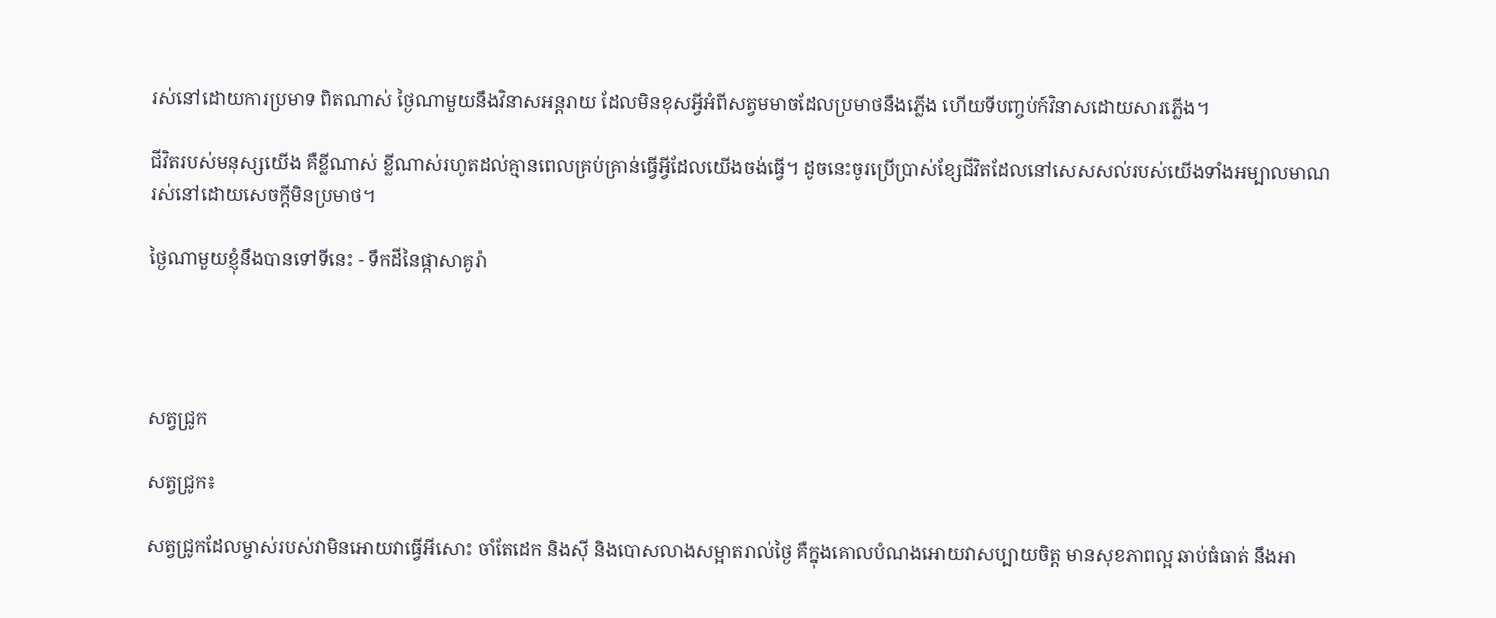រស់នៅដោយការប្រមាទ ពិតណាស់ ថ្ងៃណាមួយនឹងវិនាសអន្តរាយ ដែលមិនខុសអ្វីអំពីសត្វមមាចដែលប្រមាថនឹងភ្លើង ហើយទីបញ្ចប់ក៍វិនាសដោយសារភ្លើង។

ជីវិតរបស់មនុស្សយើង គឺខ្លីណាស់ ខ្លីណាស់រហូតដល់គ្មានពេលគ្រប់គ្រាន់ធ្វើអ្វីដែលយើងចង់ធ្វើ។ ដូចនេះចូរប្រើប្រាស់ខ្សែជីវិតដែលនៅសេសសល់របស់យើងទាំងអម្បាលមាណរស់នៅដោយសេចក្តីមិនប្រមាថ។

ថ្ងៃណាមួយខ្ញុំនឹងបានទៅទីនេះ - ទឹកដីនៃផ្កាសាគូរ៉ា




សត្វជ្រូក

សត្វជ្រូក៖

សត្វជ្រូកដែលម្ចាស់របស់វាមិនអោយវាធ្វើអីសោះ ចាំតែដេក និងស៊ី និងបោសលាងសម្អាតរាល់ថ្ងៃ គឺក្នុងគោលបំណងអោយវាសប្បាយចិត្ត មានសុខភាពល្អ ឆាប់ធំធាត់ នឹងអា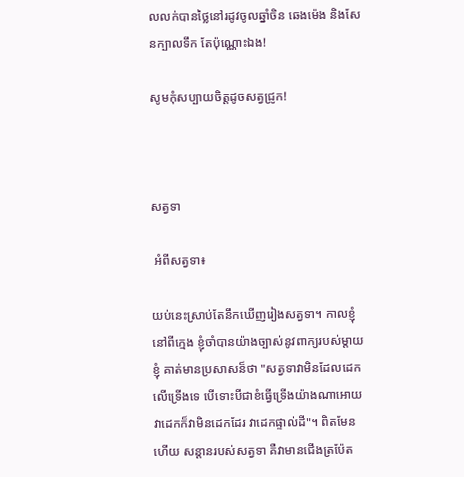លលក់បានថ្លៃនៅរដូវចូលឆ្នាំចិន ឆេងម៉េង និងសែនក្បាលទឹក តែប៉ុណ្ណោះឯង!

សូមកុំសប្បាយចិត្តដូចសត្វជ្រូក!



សត្វទា

 អំពីសត្វទា៖

យប់នេះស្រាប់តែនឹកឃើញរៀងសត្វទា។ កាលខ្ញុំនៅពីក្មេង ខ្ញុំចាំបានយ៉ាងច្បាស់នូវពាក្យរបស់ម្តាយខ្ញុំ គាត់មានប្រសាសន៏ថា "សត្វទាវាមិនដែលដេកលើទ្រើងទេ បើទោះបីជាខំធ្វើទ្រើងយ៉ាងណាអោយវាដេកក៏វាមិនដេកដែរ វាដេកផ្ទាល់ដី"។ ពិតមែនហើយ សន្តានរបស់សត្វទា គឺវាមានជើងត្រប៉ែត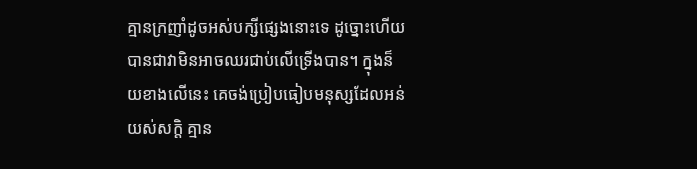គ្មានក្រញាំដូចអស់បក្សីផ្សេងនោះទេ ដូច្នោះហើយបានជាវាមិនអាចឈរជាប់លើទ្រើងបាន។ ក្នុងន៏យខាងលើនេះ គេចង់ប្រៀបធៀបមនុស្សដែលអន់យស់សក្តិ គ្មាន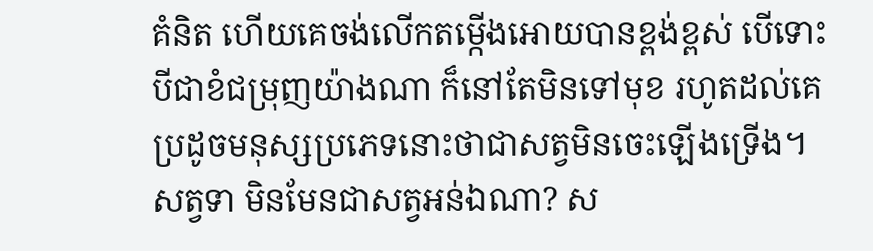គំនិត ហើយគេចង់លើកតម្កើងអោយបានខ្ពង់ខ្ពស់ បើទោះបីជាខំជម្រុញយ៉ាងណា ក៏នៅតែមិនទៅមុខ រហូតដល់គេប្រដូចមនុស្សប្រភេទនោះថាជាសត្វមិនចេះឡើងទ្រើង។ សត្វទា មិនមែនជាសត្វអន់ឯណា? ស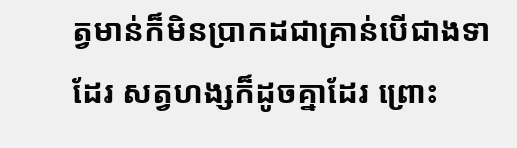ត្វមាន់ក៏មិនប្រាកដជាគ្រាន់បើជាងទាដែរ សត្វហង្សក៏ដូចគ្នាដែរ ព្រោះ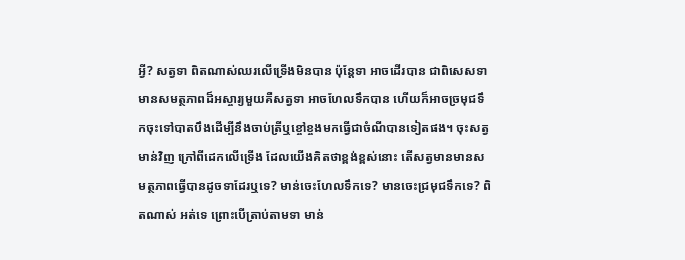អ្វី? សត្វទា ពិតណាស់ឈរលើទ្រើងមិនបាន ប៉ុន្តែទា អាចដើរបាន ជាពិសេសទាមានសមត្ថភាពដ៏អស្ចារ្យមួយគឺសត្វទា អាចហែលទឹកបាន ហើយក៏អាចច្រមុជទឹកចុះទៅបាតបឹងដើម្បីនឹងចាប់ត្រីឬខ្ចៅខ្ចងមកធ្វើជាចំណីបានទៀតផង។ ចុះសត្វមាន់វិញ ក្រៅពីដេកលើទ្រើង ដែលយើងគិតថាខ្ពង់ខ្ពស់នោះ តើសត្វមានមានសមត្ថភាពធ្វើបានដូចទាដែរឬទេ? មាន់ចេះហែលទឹកទេ? មានចេះជ្រមុជទឹកទេ? ពិតណាស់ អត់ទេ ព្រោះបើត្រាប់តាមទា មាន់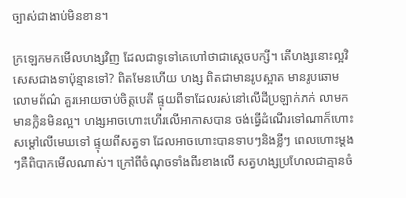ច្បាស់ជាងាប់មិនខាន។

ក្រឡេកមកមើលហង្សវិញ ដែលជាទូទៅគេហៅថាជាស្តេចបក្សី។ តើហង្សនោះល្អវិសេសជាងទាប៉ុន្មានទៅ? ពិតមែនហើយ ហង្ស ពិតជាមានរូបស្អាត មានរូបឆោមលោមព័ណ៌ គួរអោយចាប់ចិត្តបេតី ផ្ទុយពីទាដែលរស់នៅលើដីប្រឡាក់ភក់ លាមក មានក្លិនមិនល្អ។ ហង្សអាចហោះហើរលើអាកាសបាន ចង់ធ្វើដំណើរទៅណាក៏ហោះសម្តៅលើមេឃទៅ ផ្ទុយពីសត្វទា ដែលអាចហោះបានទាបៗនិងខ្លីៗ ពេលហោះម្តងៗគឺពិបាកមើលណាស់។ ក្រៅពីចំណុចទាំងពីរខាងលើ សត្វហង្សប្រហែលជាគ្មានចំ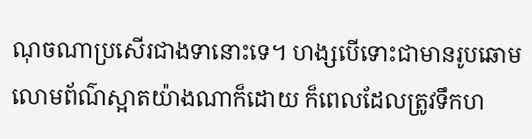ណុចណាប្រសើរជាងទានោះទេ។ ហង្សបើទោះជាមានរូបឆោមលោមព័ណ៌ស្អាតយ៉ាងណាក៏ដោយ ក៏ពេលដែលត្រូវទឹកហ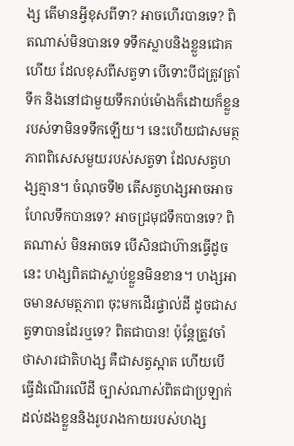ង្ស តើមានអ្វីខុសពីទា? អាចហើរបានទេ? ពិតណាស់មិនបានទេ ទទឹកស្លាបនិងខ្លួនជោគហើយ ដែលខុសពីសត្វទា បើទោះបីជត្រូវត្រាំទឹក និងនៅជាមួយទឹករាប់ម៉ោងក៏ដោយក៏ខ្លួនរបស់ទាមិនទទឹកឡើយ។ នេះហើយជាសមត្ថភាពពិសេសមួយរបស់សត្វទា ដែលសត្វហង្សគ្មាន។ ចំណុចទី២ តើសត្វហង្សអាចអាចហែលទឹកបានទេ? អាចជ្រមុជទឹកបានទេ? ពិតណាស់ មិនអាចទេ បើសិនជាហ៊ានធ្វើដូចនេះ ហង្សពិតជាស្លាប់ខ្លួនមិនខាន។ ហង្សអាចមានសមត្ថភាព ចុះមកដើរផ្ទាល់ដី ដូចជាសត្វទាបានដែរឬទេ? ពិតជាបាន! ប៉ុន្តែត្រូវចាំថាសារជាតិហង្ស គឺជាសត្វស្អាត ហើយបើធ្វើដំណើរលើដី ច្បាស់ណាស់ពិតជាប្រឡាក់ដល់ដងខ្លួននិងរូបរាងកាយរបស់ហង្ស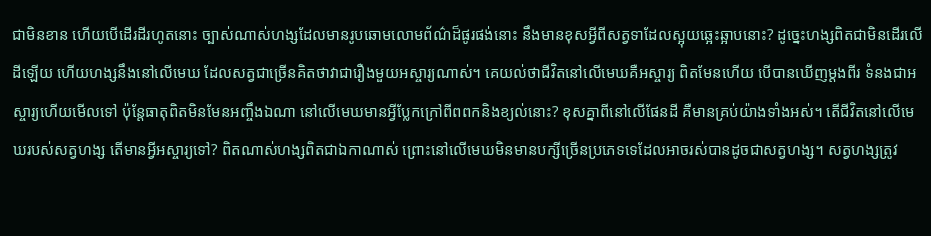ជាមិនខាន ហើយបើដើរដីរហូតនោះ ច្បាស់ណាស់ហង្សដែលមានរូបឆោមលោមព័ណ៌ដ៏ផូរផង់នោះ នឹងមានខុសអ្វីពីសត្វទាដែលស្អុយឆ្អេះឆ្អាបនោះ? ដូច្នេះហង្សពិតជាមិនដើរលើដីឡើយ ហើយហង្សនឹងនៅលើមេឃ ដែលសត្វជាច្រើនគិតថាវាជារឿងមួយអស្ចារ្យណាស់។ គេយល់ថាជីវិតនៅលើមេឃគឺអស្ចារ្យ ពិតមែនហើយ បើបានឃើញម្តងពីរ ទំនងជាអស្ចារ្យហើយមើលទៅ ប៉ុន្តែធាតុពិតមិនមែនអញ្ចឹងឯណា នៅលើមេឃមានអ្វីប្លែកក្រៅពីពពកនិងខ្យល់នោះ? ខុសគ្នាពីនៅលើផែនដី គឺមានគ្រប់យ៉ាងទាំងអស់។ តើជីវិតនៅលើមេឃរបស់សត្វហង្ស តើមានអ្វីអស្ចារ្យទៅ? ពិតណាស់ហង្សពិតជាឯកាណាស់ ព្រោះនៅលើមេឃមិនមានបក្សីច្រើនប្រភេទទេដែលអាចរស់បានដូចជាសត្វហង្ស។ សត្វហង្សត្រូវ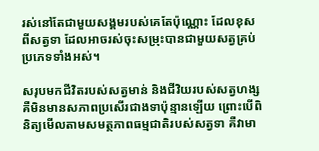រស់នៅតែជាមួយសង្គមរបស់គេតែប៉ុណ្ណោះ ដែលខុសពីសត្វទា ដែលអាចរស់ចុះសម្រុះបានជាមួយសត្វគ្រប់ប្រភេទទាំងអស់។

សរុបមកជីវិតរបស់សត្វមាន់ និងជីវិយរបស់សត្វហង្ស គឺមិនមានសភាពប្រសើរជាងទាប៉ុន្មានឡើយ ព្រោះបើពិនិត្យមើលតាមសមត្ថភាពធម្មជាតិរបស់សត្វទា គឺវាមា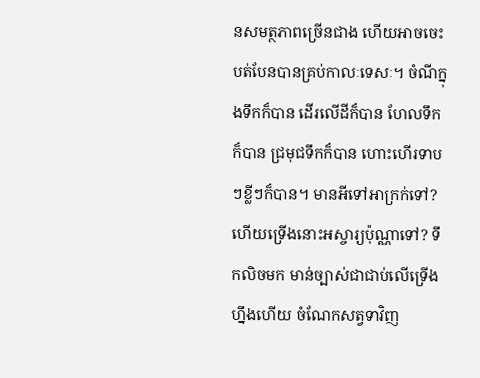នសមត្ថភាពច្រើនជាង ហើយអាចចេះបត់បែនបានគ្រប់កាលៈទេសៈ។ ចំណីក្នុងទឹកក៏បាន ដើរលើដីក៏បាន ហែលទឹកក៏បាន ជ្រមុជទឹកក៏បាន ហោះហើរទាបៗខ្លីៗក៏បាន។ មានអីទៅអាក្រក់ទៅ? ហើយទ្រើងនោះអស្ចារ្យប៉ុណ្ណាទៅ? ទឹកលិចមក មាន់ច្បាស់ជាជាប់លើទ្រើងហ្នឹងហើយ ចំណែកសត្វទាវិញ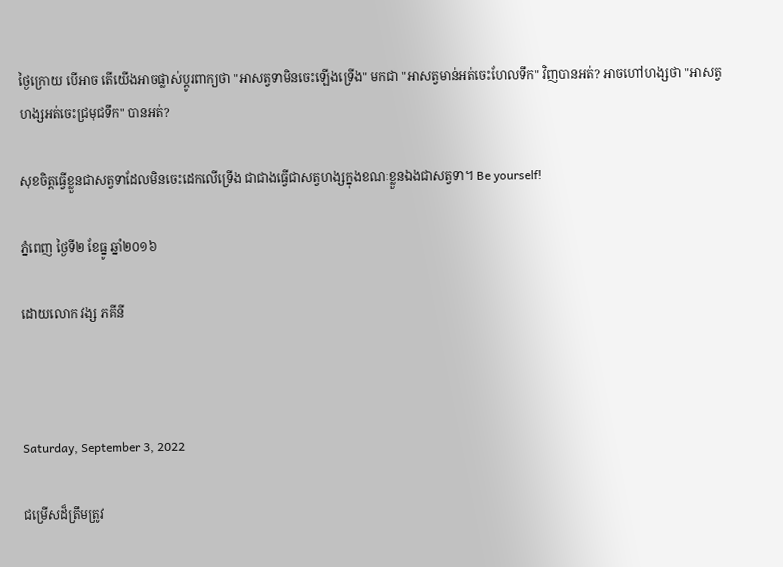ថ្ងៃក្រោយ បើអាច តើយើងអាចផ្លាស់ប្តូរពាក្យថា "អាសត្វទាមិនចេះឡើងទ្រើង" មកជា "អាសត្វមាន់អត់ចេះហែលទឹក" វិញបានអត់? អាចហៅហង្សថា "អាសត្វហង្សអត់ចេះជ្រមុជទឹក" បានអត់?

សុខចិត្តធ្វើខ្លួនជាសត្វទាដែលមិនចេះដេកលើទ្រើង ជាជាងធ្វើជាសត្វហង្សក្នុងខណៈខ្លួនឯងជាសត្វទា។ Be yourself!

ភ្នំពេញ ថ្ងៃទី២ ខែធ្នូ ឆ្នាំ២០១៦

ដោយលោក វង្ស ភគីនី



Saturday, September 3, 2022

ជម្រើសដ៏ត្រឹមត្រូវ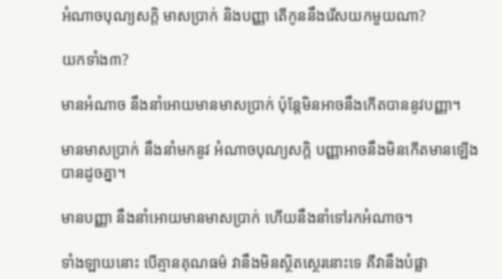អំណាចបុណ្យសក្តិ មាសប្រាក់ និងបញ្ញា តើកូននឹងរើសយកមួយណា?

យកទាំង៣?

មានអំណាច នឹងនាំអោយមានមាសប្រាក់ ប៉ុន្តែមិនអាចនឹងកើតបាននូវបញ្ញា។

មានមាសប្រាក់ នឹងនាំមកនូវ អំណាចបុណ្យសក្តិ បញ្ញាអាចនឹងមិនកើតមានឡើងបានដូចគ្នា។

មានបញ្ញា នឹងនាំអោយមានមាសប្រាក់ ហើយនឹងនាំទៅរកអំណាច។

ទាំងឡាយនោះ បើគ្មានគុណធម៌ វានឹងមិនស្ថិតស្ថេរនោះទេ គឺវានឹងបំផ្លា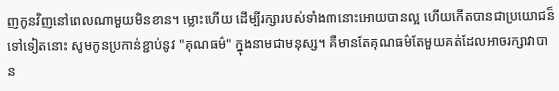ញកូនវិញនៅពេលណាមួយមិនខាន។ ម្លោះហើយ ដើម្បីរក្សារបស់ទាំង៣នោះអោយបានល្អ ហើយកើតបានជាប្រយោជន៏ទៅទៀតនោះ សូមកូនប្រកាន់ខ្ជាប់នូវ "គុណធម៌" ក្នុងនាមជាមនុស្ស។ គឺមានតែគុណធម៌តែមួយគត់ដែលអាចរក្សាវាបាន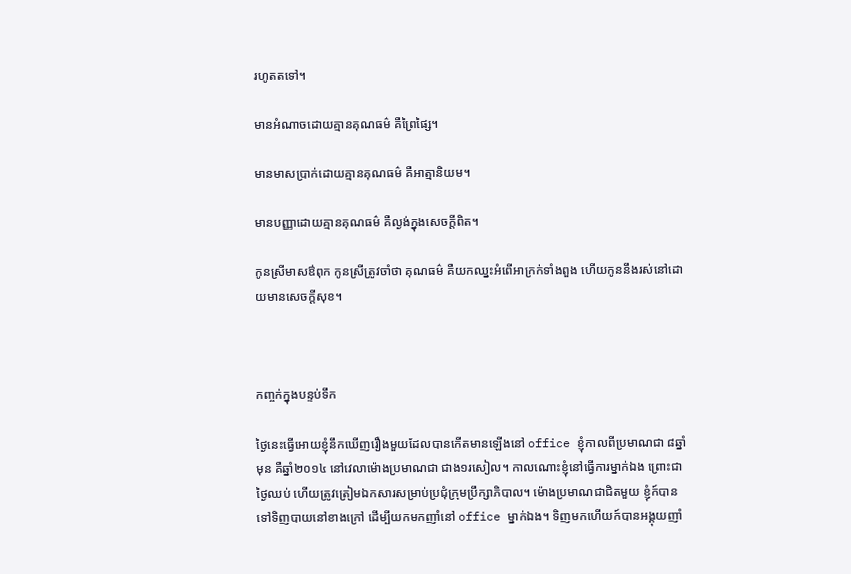រហូតតទៅ។

មានអំណាចដោយគ្មានគុណធម៌ គឺព្រៃផ្សៃ។

មានមាសប្រាក់ដោយគ្មានគុណធម៌ គឺអាត្មានិយម។

មានបញ្ញាដោយគ្មានគុណធម៌ គឺល្ងង់ក្នុងសេចក្តីពិត។

កូនស្រីមាសឳពុក កូនស្រីត្រូវចាំថា គុណធម៌ គឺយកឈ្នះអំពើអាក្រក់ទាំងពួង ហើយកូននឹងរស់នៅដោយមានសេចក្តីសុខ។



កញ្ចក់ក្នុងបន្ទប់ទឹក

ថ្ងៃនេះធ្វើអោយខ្ញុំនឹកឃើញរឿងមួយដែលបានកើតមានឡើងនៅ office ខ្ញុំកាលពីប្រមាណជា ៨ឆ្នាំមុន គឺឆ្នាំ២០១៤ នៅវេលាម៉ោងប្រមាណជា ជាង១រសៀល។ កាលណោះខ្ញុំនៅធ្វើការម្នាក់ឯង ព្រោះជាថ្ងៃឈប់ ហើយត្រូវត្រៀមឯកសារសម្រាប់ប្រជុំក្រុមប្រឹក្សាភិបាល។ ម៉ោងប្រមាណជាជិតមួយ ខ្ញុំក៍បានទៅទិញបាយនៅខាងក្រៅ ដើម្បីយកមកញាំនៅ office ម្នាក់ឯង។ ទិញមកហើយក៍បានអង្គុយញាំ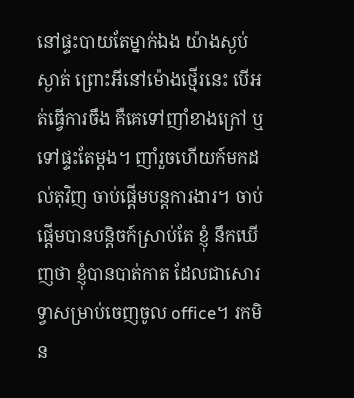នៅផ្ទះបាយតែម្នាក់ឯង យ៉ាងស្ងប់ស្ងាត់ ព្រោះអីនៅម៉ោងថ្មើរនេះ បើអត់ធ្វើការចឹង គឺគេទៅញាំខាងក្រៅ ឬទៅផ្ទះតែម្តង។ ញាំរួចហើយក៍មកដល់តុវិញ ចាប់ផ្តើមបន្តការងារ។ ចាប់ផ្តើមបានបន្តិចក៍ស្រាប់តែ ខ្ញុំ នឹកឃើញថា ខ្ញុំបានបាត់កាត ដែលជាសោរទ្វាសម្រាប់ចេញចូល office។ រកមិន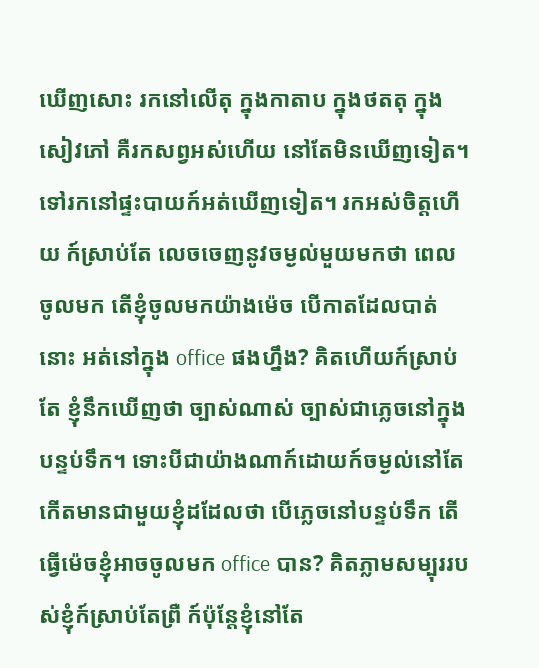ឃើញសោះ រកនៅលើតុ ក្នុងកាតាប ក្នុងថតតុ ក្នុងសៀវភៅ គឺរកសព្វអស់ហើយ នៅតែមិនឃើញទៀត។ ទៅរកនៅផ្ទះបាយក៍អត់ឃើញទៀត។ រកអស់ចិត្តហើយ ក៍ស្រាប់តែ លេចចេញនូវចម្ងល់មួយមកថា ពេលចូលមក តើខ្ញុំចូលមកយ៉ាងម៉េច បើកាតដែលបាត់នោះ អត់នៅក្នុង office ផងហ្នឹង? គិតហើយក៍ស្រាប់តែ ខ្ញុំនឹកឃើញថា ច្បាស់ណាស់ ច្បាស់ជាភ្លេចនៅក្នុងបន្ទប់ទឹក។ ទោះបីជាយ៉ាងណាក៍ដោយក៍ចម្ងល់នៅតែកើតមានជាមួយខ្ញុំដដែលថា បើភ្លេចនៅបន្ទប់ទឹក តើធ្វើម៉េចខ្ញុំអាចចូលមក office បាន? គិតភ្លាមសម្បុររបស់ខ្ញុំក៍ស្រាប់តែព្រឺ ក៍ប៉ុន្តែខ្ញុំនៅតែ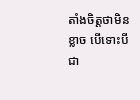តាំងចិត្តថាមិនខ្លាច បើទោះបីជា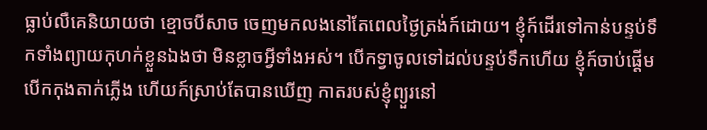ធ្លាប់លឺគេនិយាយថា ខ្មោចបីសាច ចេញមកលងនៅតែពេលថ្ងៃត្រង់ក៍ដោយ។ ខ្ញុំក៍ដើរទៅកាន់បន្ទប់ទឹកទាំងព្យាយកុហក់ខ្លួនឯងថា មិនខ្លាចអ្វីទាំងអស់។ បើកទ្វាចូលទៅដល់បន្ទប់ទឹកហើយ ខ្ញុំក៍ចាប់ផ្តើមបើកកុងតាក់ភ្លើង ហើយក៍ស្រាប់តែបានឃើញ កាតរបស់ខ្ញុំព្យួរនៅ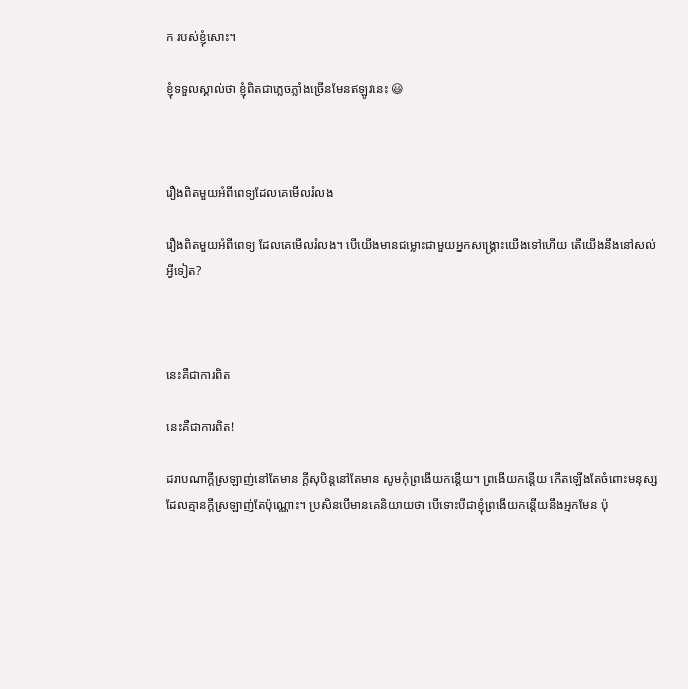ក របស់ខ្ញុំសោះ។

ខ្ញុំទទួលស្គាល់ថា ខ្ញុំពិតជាភ្លេចភ្លាំងច្រើនមែនឥឡូវនេះ 😃



រឿងពិតមួយអំពីពេទ្យដែលគេមើលរំលង

រឿងពិតមួយអំពីពេទ្យ ដែលគេមើលរំលង។ បើយើងមានជម្លោះជាមួយអ្នកសង្គ្រោះយើងទៅហើយ តើយើងនឹងនៅសល់អ្វីទៀត?



នេះគឺជាការពិត

នេះគឺជាការពិត!

ដរាបណាក្តីស្រឡាញ់នៅតែមាន ក្តីសុបិន្តនៅតែមាន សូមកុំព្រងើយកន្តើយ។ ព្រងើយកន្តើយ កើតឡើងតែចំពោះមនុស្សដែលគ្មានក្តីស្រឡាញ់តែប៉ុណ្ណោះ។ ប្រសិនបើមានគេនិយាយថា បើទោះបីជាខ្ញុំព្រងើយកន្តើយនឹងអ្មកមែន ប៉ុ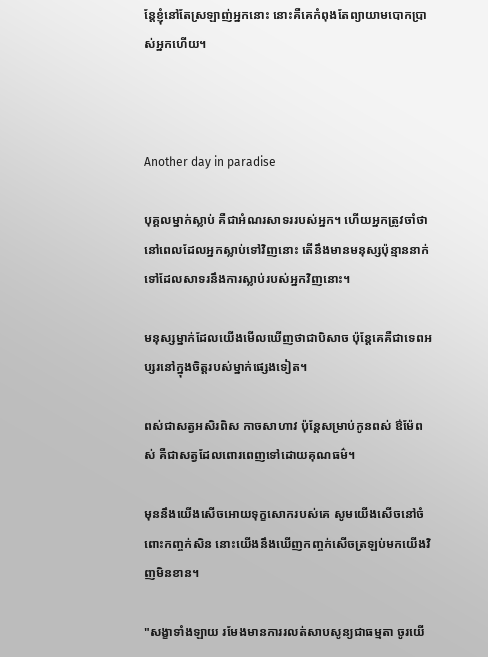ន្តែខ្ញុំនៅតែស្រឡាញ់អ្នកនោះ នោះគឺគេកំពុងតែព្យាយាមបោកប្រាស់អ្នកហើយ។



Another day in paradise

បុគ្គលម្នាក់ស្លាប់ គឺជាអំណរសាទររបស់អ្នក។ ហើយអ្នកត្រូវចាំថា នៅពេលដែលអ្នកស្លាប់ទៅវិញនោះ តើនឹងមានមនុស្សប៉ុន្មាននាក់ទៅដែលសាទរនឹងការស្លាប់របស់អ្នកវិញនោះ។

មនុស្សម្នាក់ដែលយើងមើលឃើញថាជាបិសាច ប៉ុន្តែគេគឺជាទេពអប្សរនៅក្នុងចិត្តរបស់ម្នាក់ផ្សេងទៀត។

ពស់ជាសត្វអសិរពិស កាចសាហាវ ប៉ុន្តែសម្រាប់កូនពស់ ឳម៉ែពស់ គឺជាសត្វដែលពោរពេញទៅដោយគុណធម៌។

មុននឹងយើងសើចអោយទុក្ខសោករបស់គេ សូមយើងសើចនៅចំពោះកញ្ចក់សិន នោះយើងនឹងឃើញកញ្ចក់សើចត្រឡប់មកយើងវិញមិនខាន។

"សង្ខាទាំងឡាយ រមែងមានការរលត់សាបសូន្យជាធម្មតា ចូរយើ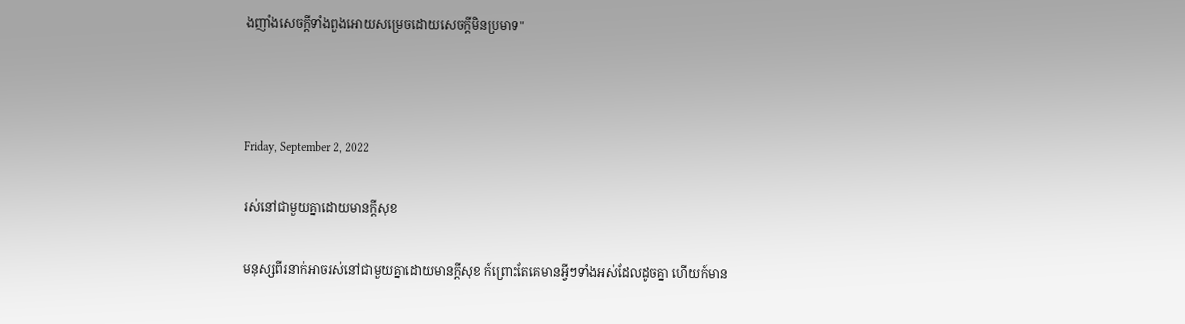ងញាំងសេចក្តីទាំងពួងអោយសម្រេចដោយសេចក្តីមិនប្រមាទ"



Friday, September 2, 2022

រស់នៅជាមួយគ្នាដោយមានក្តីសុខ

មនុស្សពីរនាក់អាចរស់នៅជាមួយគ្នាដោយមានក្តីសុខ ក៍ព្រោះតែគេមានអ្វីៗទាំងអស់ដែលដូចគ្នា ហើយក៍មាន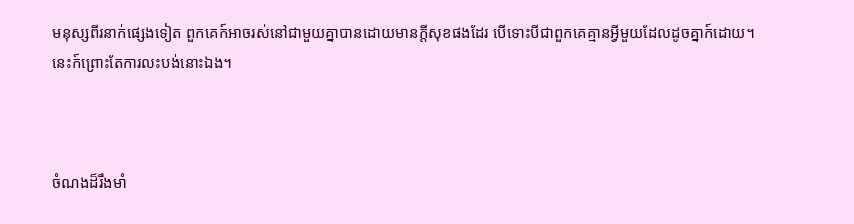មនុស្សពីរនាក់ផ្សេងទៀត ពួកគេក៍អាចរស់នៅជាមួយគ្នាបានដោយមានក្តីសុខផងដែរ បើទោះបីជាពួកគេគ្មានអ្វីមួយដែលដូចគ្នាក៍ដោយ។ នេះក៍ព្រោះតែការលះបង់នោះឯង។



ចំណងដ៏រឹងមាំ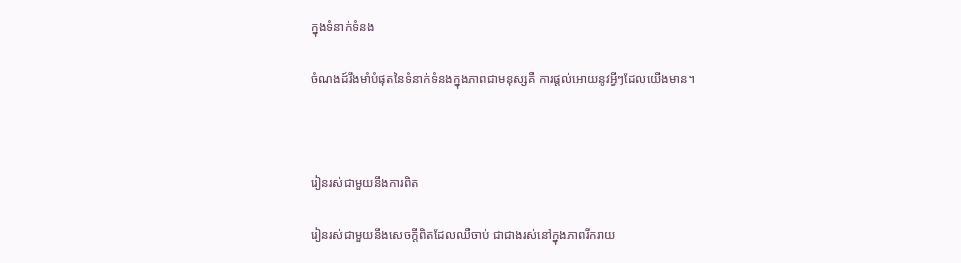ក្នុងទំនាក់ទំនង

ចំណងដ៍រឹងមាំបំផុតនៃទំនាក់ទំនងក្នុងភាពជាមនុស្សគឺ ការផ្តល់អោយនូវអ្វីៗដែលយើងមាន។



រៀនរស់ជាមួយនឹងការពិត

រៀនរស់ជាមួយនឹងសេចក្តីពិតដែលឈឺចាប់ ជាជាងរស់នៅក្នុងភាពរីករាយ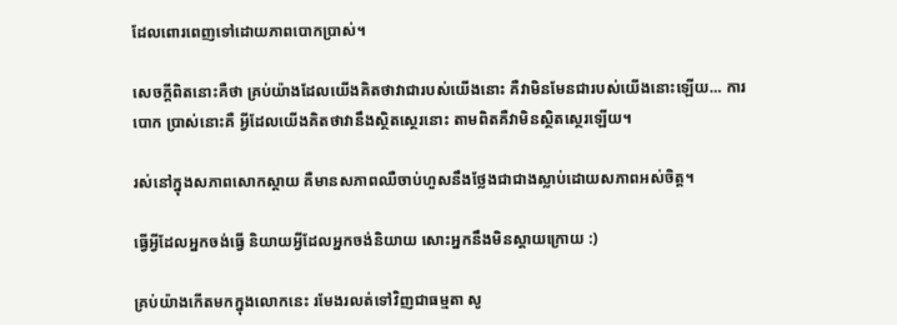ដែលពោរពេញទៅដោយភាពបោកប្រាស់។

សេចក្តីពិតនោះគឺថា គ្រប់យ៉ាងដែលយើងគិតថាវាជារបស់យើងនោះ គឺវាមិនមែនជារបស់យើងនោះឡើយ... ការបោក ប្រាស់នោះគឺ អ្វីដែលយើងគិតថាវានឹងស្ថិតស្ថេរនោះ តាមពិតគឺវាមិនស្ថិតស្ថេរឡើយ។

រស់នៅក្នុងសភាពសោកស្តាយ គឺមានសភាពឈឺចាប់ហួសនឹងថ្លែងជាជាងស្លាប់ដោយសភាពអស់ចិត្ត។

ធ្វើអ្វីដែលអ្នកចង់ធ្វើ និយាយអ្វីដែលអ្នកចង់និយាយ សោះអ្នកនឹងមិនស្តាយក្រោយ :)

គ្រប់យ៉ាងកើតមកក្នុងលោកនេះ រមែងរលត់ទៅវិញជាធម្មតា សូ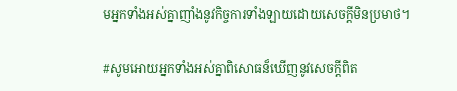មអ្នកទាំងអស់គ្នាញាំងនូវកិច្ចការទាំងឡាយដោយសេចក្តីមិនប្រមាថ។

#សូមអោយអ្នកទាំងអស់គ្នាពិសោធន៏ឃើញនូវសេចក្តីពិត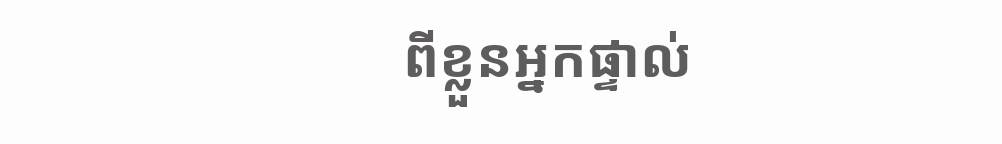ពីខ្លួនអ្នកផ្ទាល់